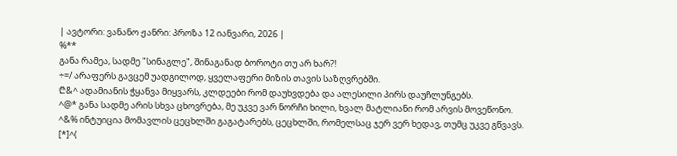| ავტორი: ვანანო ჟანრი: პროზა 12 იანვარი, 2026 |
%**
განა რამეა, სადმე "სინაგლე", შინაგანად ბოროტი თუ არ ხარ?!
÷=/ არაფერს გავცემ უადგილოდ, ყველაფერი მიზის თავის საზღვრებში.
₾&^ ადამიანის ჭყანვა მიყვარს, კლდეები რომ დაუხვდება და ალესილი პირს დაუჩლუნგებს.
^@* განა სადმე არის სხვა ცხოვრება, მე უკვე ვარ ნორჩი ხილი, ხვალ მატლიანი რომ არვის მოვეწონო.
^&% ინტუიცია მომავლის ცეცხლში გაგატარებს, ცეცხლში, რომელსაც ჯერ ვერ ხედავ, თუმც უკვე გწვავს.
[*]^(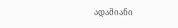ადამიანი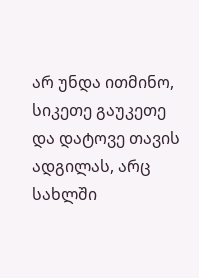არ უნდა ითმინო, სიკეთე გაუკეთე და დატოვე თავის ადგილას, არც სახლში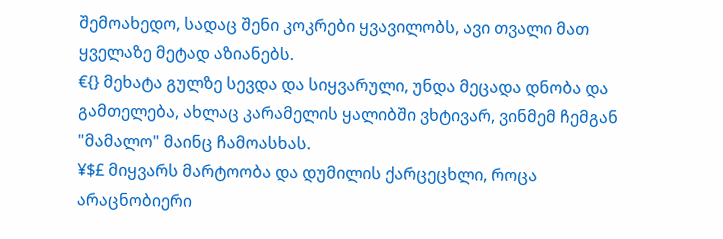შემოახედო, სადაც შენი კოკრები ყვავილობს, ავი თვალი მათ ყველაზე მეტად აზიანებს.
€{} მეხატა გულზე სევდა და სიყვარული, უნდა მეცადა დნობა და გამთელება, ახლაც კარამელის ყალიბში ვხტივარ, ვინმემ ჩემგან "მამალო" მაინც ჩამოასხას.
¥$£ მიყვარს მარტოობა და დუმილის ქარცეცხლი, როცა არაცნობიერი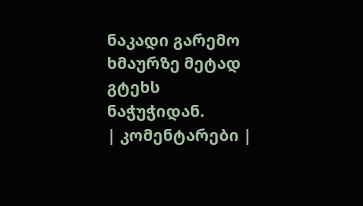ნაკადი გარემო ხმაურზე მეტად გტეხს ნაჭუჭიდან.
| კომენტარები |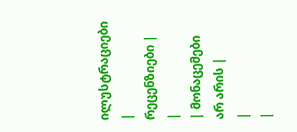ილუსტრაციები |
რეცენზიები |
|
| მონაცემები არ არის |
|
|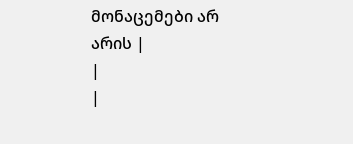მონაცემები არ არის |
|
|